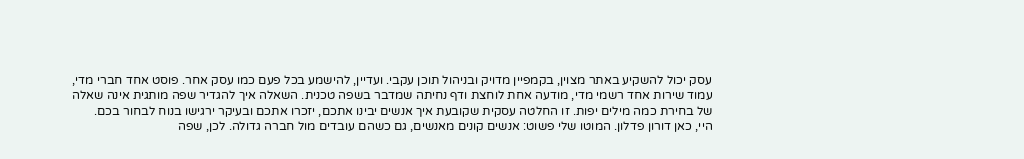עסק יכול להשקיע באתר מצוין, בקמפיין מדויק ובניהול תוכן עקבי. ועדיין, להישמע בכל פעם כמו עסק אחר. פוסט אחד חברי מדי, עמוד שירות אחד רשמי מדי, מודעה אחת לוחצת ודף נחיתה שמדבר בשפה טכנית. השאלה איך להגדיר שפה מותגית אינה שאלה של בחירת כמה מילים יפות. זו החלטה עסקית שקובעת איך אנשים יבינו אתכם, יזכרו אתכם ובעיקר ירגישו בנוח לבחור בכם.
היי, כאן דורון פדלון. המוטו שלי פשוט: אנשים קונים מאנשים, גם כשהם עובדים מול חברה גדולה. לכן, שפה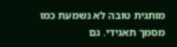מותגית טובה לא נשמעת כמו מסמך תאגידי. גם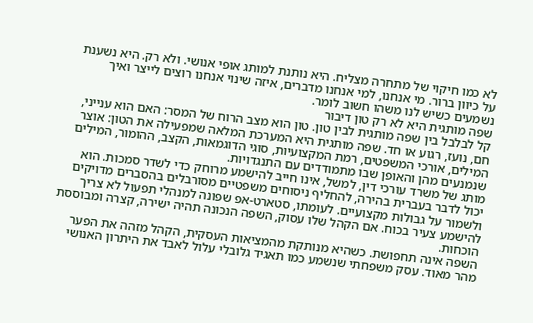לא כמו חיקוי של מתחרה מצליח. היא נותנת למותג אופי אנושי. ולא רק. היא נשענת על כיוון ברור. מי אנחנו, למי אנחנו מדברים, איזה שינוי אנחנו רוצים לייצר ואיך נשמעים כשיש לנו משהו חשוב לומר.
שפה מותגית היא לא רק טון דיבור
קל לבלבל בין שפה מותגית לבין טון. טון הוא מצב הרוח של המסר: האם הוא ענייני, חם, נועז, רגוע או חד. שפה מותגית היא המערכת המלאה שמפעילה את הטון: אוצר המילים, אורכי המשפטים, רמת המקצועיות, סוגי הדוגמאות, הקצב, ההומור, המילים שנמנעים מהן והאופן שבו מתמודדים עם התנגדויות.
מותג של משרד עורכי דין, למשל, אינו חייב להישמע מרוחק כדי לשדר סמכות. הוא יכול לדבר בעברית בהירה, להחליף ניסוחים משפטיים מסורבלים בהסברים מדויקים ולשמור על גבולות מקצועיים. לעומתו, סטארט-אפ שפונה למנהלי תפעול לא צריך להישמע צעיר בכוח. אם הקהל שלו עסוק, השפה הנכונה תהיה ישירה, קצרה ומבוססת הוכחות.
השפה אינה תחפושת. כשהיא מנותקת מהמציאות העסקית, הקהל מזהה את הפער מהר מאוד. עסק משפחתי שנשמע כמו תאגיד גלובלי עלול לאבד את היתרון האנושי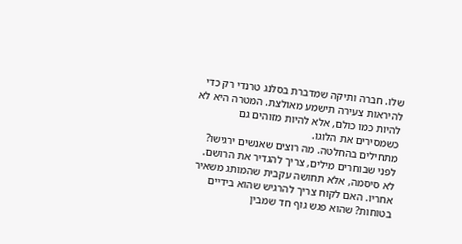שלו. חברה ותיקה שמדברת בסלנג טרנדי רק כדי להיראות צעירה תישמע מאולצת. המטרה היא לא להיות כמו כולם, אלא להיות מזוהים גם כשמסירים את הלוגו.
מתחילים בהחלטה. מה רוצים שאנשים ירגישו?
לפני שבוחרים מילים, צריך להגדיר את הרושם. לא סיסמה, אלא תחושה עקבית שהמותג משאיר אחריו. האם לקוח צריך להרגיש שהוא בידיים בטוחות? שהוא פגש גוף חד שמבין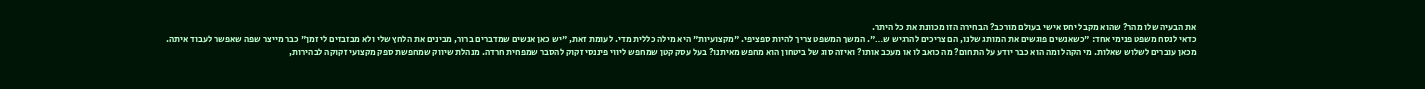את הבעיה שלו מהר? שהוא מקבל יחס אישי בעולם מורכב? הבחירה הזו מכוונת את כל היתר.
כדאי לנסח משפט פנימי אחד: "כשאנשים פוגשים את המותג שלנו, הם צריכים להרגיש ש…". המשך המשפט צריך להיות ספציפי. "מקצועיות" היא מילה כללית מדי. לעומת זאת, "יש כאן אנשים שמדברים ברור, מבינים את הלחץ שלי ולא מבזבזים לי זמן" כבר מייצר שפה שאפשר לעבוד איתה.
מכאן עוברים לשלוש שאלות. מי הקהל ומה הוא כבר יודע על התחום? מה כואב לו או מעכב אותו? ואיזה סוג של ביטחון הוא מחפש מאיתנו? בעל עסק קטן שמחפש ליווי פיננסי זקוק להסבר שמפחית חרדה. מנהלת שיווק שמחפשת ספק מקצועי זקוקה לבהירות,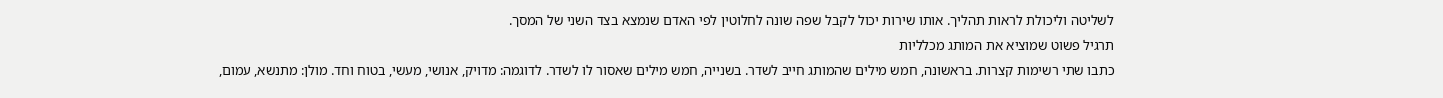לשליטה וליכולת לראות תהליך. אותו שירות יכול לקבל שפה שונה לחלוטין לפי האדם שנמצא בצד השני של המסך.
תרגיל פשוט שמוציא את המותג מכלליות
כתבו שתי רשימות קצרות. בראשונה, חמש מילים שהמותג חייב לשדר. בשנייה, חמש מילים שאסור לו לשדר. לדוגמה: מדויק, אנושי, מעשי, בטוח וחד. מולן: מתנשא, עמום,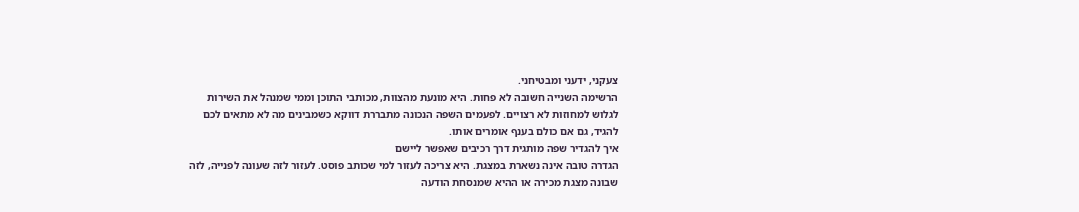צעקני, ידעני ומבטיחני.
הרשימה השנייה חשובה לא פחות. היא מונעת מהצוות, מכותבי התוכן וממי שמנהל את השירות לגלוש למחוזות לא רצויים. לפעמים השפה הנכונה מתבררת דווקא כשמבינים מה לא מתאים לכם להגיד, גם אם כולם בענף אומרים אותו.
איך להגדיר שפה מותגית דרך רכיבים שאפשר ליישם
הגדרה טובה אינה נשארת במצגת. היא צריכה לעזור למי שכותב פוסט. לעזור לזה שעונה לפנייה, לזה שבונה מצגת מכירה או ההיא שמנסחת הודעה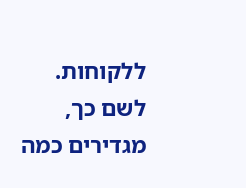ללקוחות. לשם כך, מגדירים כמה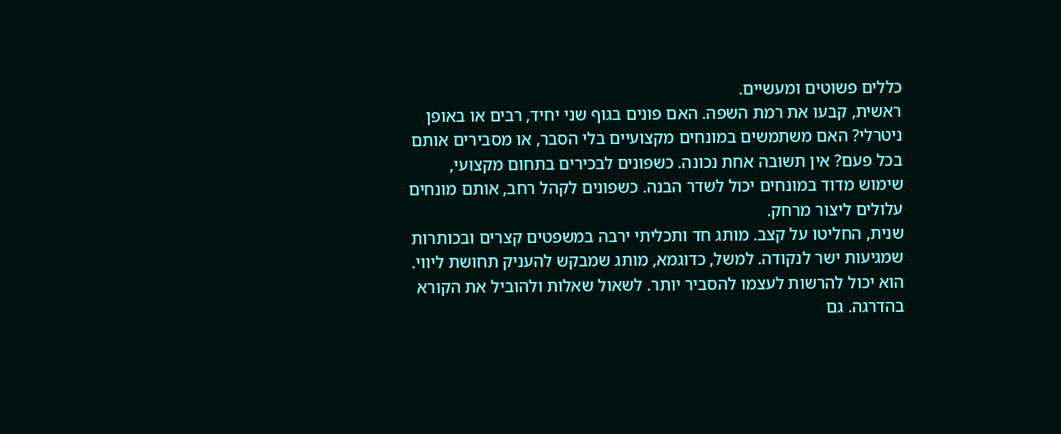כללים פשוטים ומעשיים.
ראשית, קבעו את רמת השפה. האם פונים בגוף שני יחיד, רבים או באופן ניטרלי? האם משתמשים במונחים מקצועיים בלי הסבר, או מסבירים אותם בכל פעם? אין תשובה אחת נכונה. כשפונים לבכירים בתחום מקצועי, שימוש מדוד במונחים יכול לשדר הבנה. כשפונים לקהל רחב, אותם מונחים עלולים ליצור מרחק.
שנית, החליטו על קצב. מותג חד ותכליתי ירבה במשפטים קצרים ובכותרות שמגיעות ישר לנקודה. למשל, כדוגמא, מותג שמבקש להעניק תחושת ליווי. הוא יכול להרשות לעצמו להסביר יותר. לשאול שאלות ולהוביל את הקורא בהדרגה. גם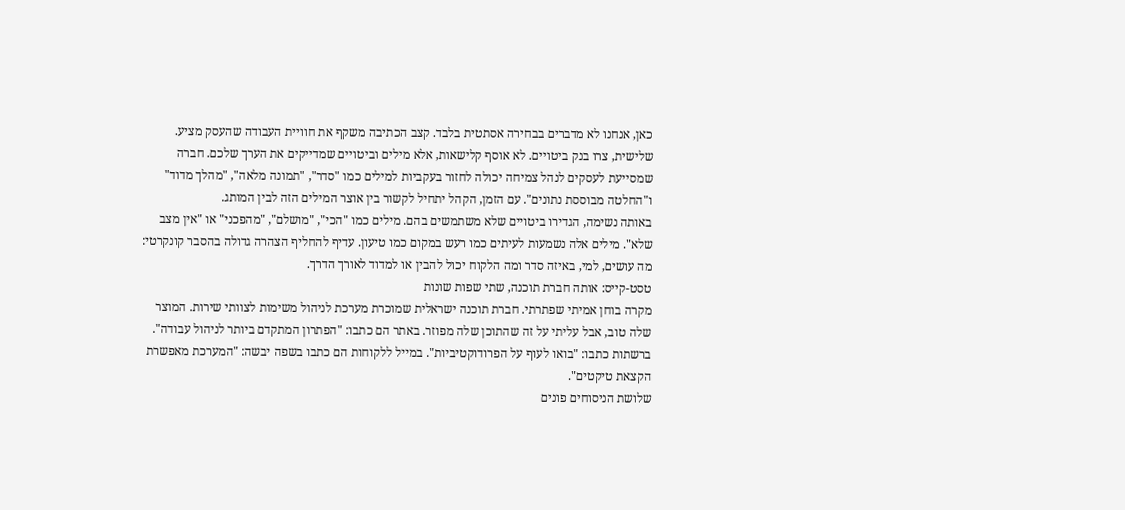כאן, אנחנו לא מדברים בבחירה אסתטית בלבד. קצב הכתיבה משקף את חוויית העבודה שהעסק מציע.
שלישית, צרו בנק ביטויים. לא אוסף קלישאות, אלא מילים וביטויים שמדייקים את הערך שלכם. חברה שמסייעת לעסקים לנהל צמיחה יכולה לחזור בעקביות למילים כמו "סדר", "תמונה מלאה", "מהלך מדוד" ו"החלטה מבוססת נתונים". עם הזמן, הקהל יתחיל לקשור בין אוצר המילים הזה לבין המותג.
באותה נשימה, הגדירו ביטויים שלא משתמשים בהם. מילים כמו "הכי", "מושלם", "מהפכני" או "אין מצב שלא". מילים אלה נשמעות לעיתים כמו רעש במקום כמו טיעון. עדיף להחליף הצהרה גדולה בהסבר קונקרטי: מה עושים, למי, באיזה סדר ומה הלקוח יכול להבין או למדוד לאורך הדרך.
טסט-קייס: אותה חברת תוכנה, שתי שפות שונות
מקרה בוחן אמיתי שפתרתי. חברת תוכנה ישראלית שמוכרת מערכת לניהול משימות לצוותי שירות. המוצר שלה טוב, אבל עליתי על זה שהתוכן שלה מפוזר. באתר הם כתבו: "הפתרון המתקדם ביותר לניהול עבודה". ברשתות כתבו: "בואו לעוף על הפרודוקטיביות". במייל ללקוחות הם כתבו בשפה יבשה: "המערכת מאפשרת הקצאת טיקטים".
שלושת הניסוחים פונים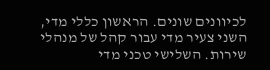לכיוונים שונים. הראשון כללי מדי, השני צעיר מדי עבור קהל של מנהלי שירות. השלישי טכני מדי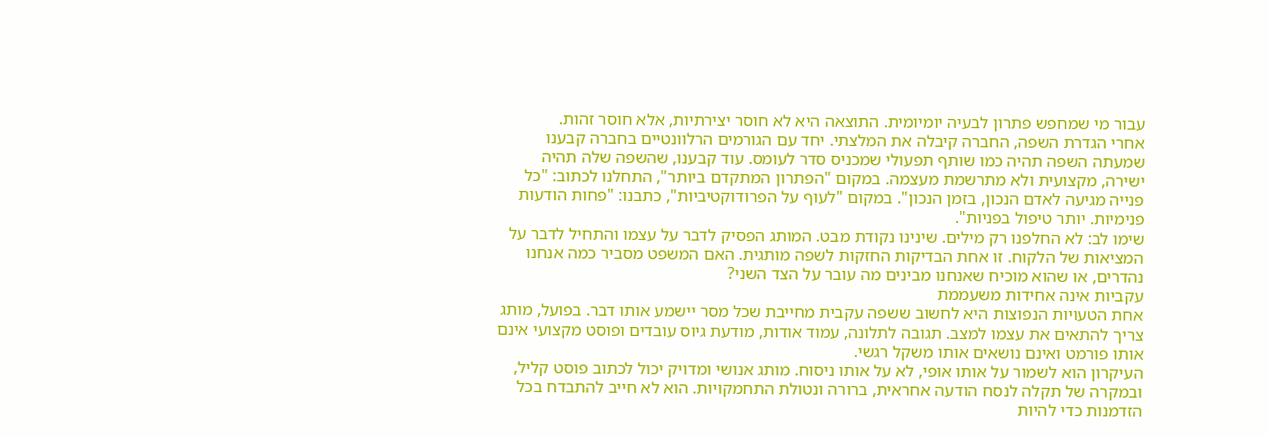עבור מי שמחפש פתרון לבעיה יומיומית. התוצאה היא לא חוסר יצירתיות, אלא חוסר זהות.
אחרי הגדרת השפה, החברה קיבלה את המלצתי. יחד עם הגורמים הרלוונטיים בחברה קבענו שמעתה השפה תהיה כמו שותף תפעולי שמכניס סדר לעומס. עוד קבענו, שהשפה שלה תהיה ישירה, מקצועית ולא מתרשמת מעצמה. במקום "הפתרון המתקדם ביותר", התחלנו לכתוב: "כל פנייה מגיעה לאדם הנכון, בזמן הנכון". במקום "לעוף על הפרודוקטיביות", כתבנו: "פחות הודעות פנימיות. יותר טיפול בפניות".
שימו לב: לא החלפנו רק מילים. שינינו נקודת מבט. המותג הפסיק לדבר על עצמו והתחיל לדבר על המציאות של הלקוח. זו אחת הבדיקות החזקות לשפה מותגית. האם המשפט מסביר כמה אנחנו נהדרים, או שהוא מוכיח שאנחנו מבינים מה עובר על הצד השני?
עקביות אינה אחידות משעממת
אחת הטעויות הנפוצות היא לחשוב ששפה עקבית מחייבת שכל מסר יישמע אותו דבר. בפועל, מותג צריך להתאים את עצמו למצב. תגובה לתלונה, עמוד אודות, מודעת גיוס עובדים ופוסט מקצועי אינם אותו פורמט ואינם נושאים אותו משקל רגשי.
העיקרון הוא לשמור על אותו אופי, לא על אותו ניסוח. מותג אנושי ומדויק יכול לכתוב פוסט קליל, ובמקרה של תקלה לנסח הודעה אחראית, ברורה ונטולת התחמקויות. הוא לא חייב להתבדח בכל הזדמנות כדי להיות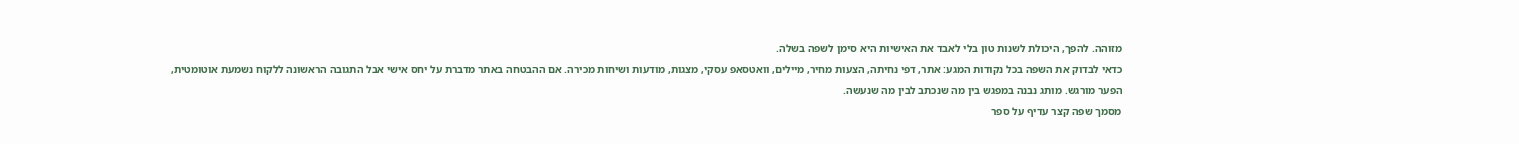מזוהה. להפך, היכולת לשנות טון בלי לאבד את האישיות היא סימן לשפה בשלה.
כדאי לבדוק את השפה בכל נקודות המגע: אתר, דפי נחיתה, הצעות מחיר, מיילים, וואטסאפ עסקי, מצגות, מודעות ושיחות מכירה. אם ההבטחה באתר מדברת על יחס אישי אבל התגובה הראשונה ללקוח נשמעת אוטומטית, הפער מורגש. מותג נבנה במפגש בין מה שנכתב לבין מה שנעשה.
מסמך שפה קצר עדיף על ספר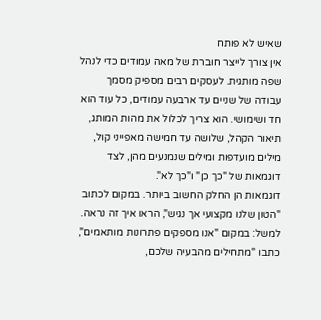שאיש לא פותח
אין צורך לייצר חוברת של מאה עמודים כדי לנהל שפה מותגית. לעסקים רבים מספיק מסמך עבודה של שניים עד ארבעה עמודים, כל עוד הוא חד ושימושי. הוא צריך לכלול את מהות המותג, תיאור הקהל, שלושה עד חמישה מאפייני קול, מילים מועדפות ומילים שנמנעים מהן, לצד דוגמאות של "כך כן" ו"כך לא".
דוגמאות הן החלק החשוב ביותר. במקום לכתוב "הטון שלנו מקצועי אך נגיש", הראו איך זה נראה. למשל: במקום "אנו מספקים פתרונות מותאמים", כתבו "מתחילים מהבעיה שלכם,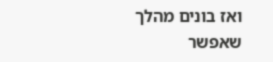ואז בונים מהלך שאפשר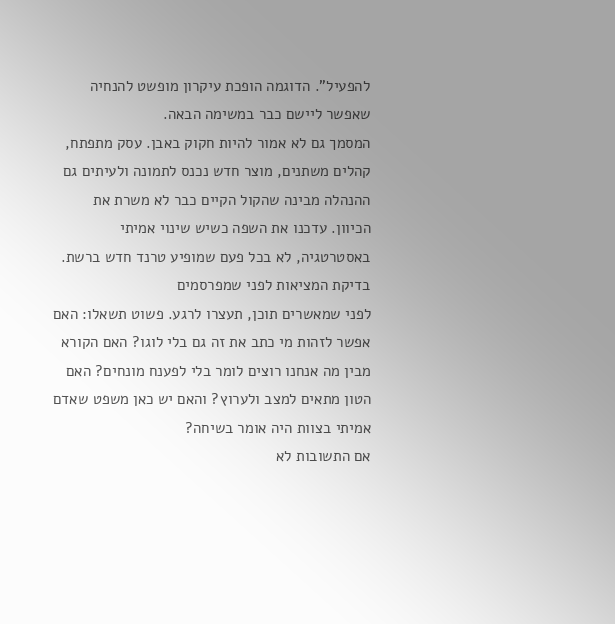להפעיל". הדוגמה הופכת עיקרון מופשט להנחיה שאפשר ליישם כבר במשימה הבאה.
המסמך גם לא אמור להיות חקוק באבן. עסק מתפתח, קהלים משתנים, מוצר חדש נכנס לתמונה ולעיתים גם ההנהלה מבינה שהקול הקיים כבר לא משרת את הכיוון. עדכנו את השפה כשיש שינוי אמיתי באסטרטגיה, לא בכל פעם שמופיע טרנד חדש ברשת.
בדיקת המציאות לפני שמפרסמים
לפני שמאשרים תוכן, תעצרו לרגע. פשוט תשאלו: האם אפשר לזהות מי כתב את זה גם בלי לוגו? האם הקורא מבין מה אנחנו רוצים לומר בלי לפענח מונחים? האם הטון מתאים למצב ולערוץ? והאם יש כאן משפט שאדם אמיתי בצוות היה אומר בשיחה?
אם התשובות לא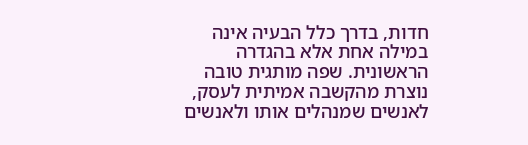חדות, בדרך כלל הבעיה אינה במילה אחת אלא בהגדרה הראשונית. שפה מותגית טובה נוצרת מהקשבה אמיתית לעסק, לאנשים שמנהלים אותו ולאנשים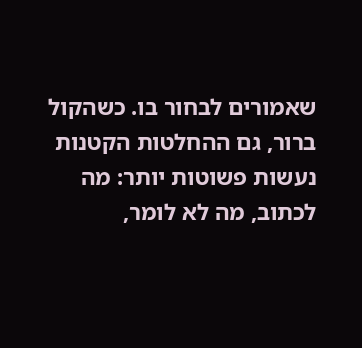שאמורים לבחור בו. כשהקול ברור, גם ההחלטות הקטנות נעשות פשוטות יותר: מה לכתוב, מה לא לומר,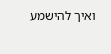ואיך להישמע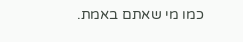כמו מי שאתם באמת.